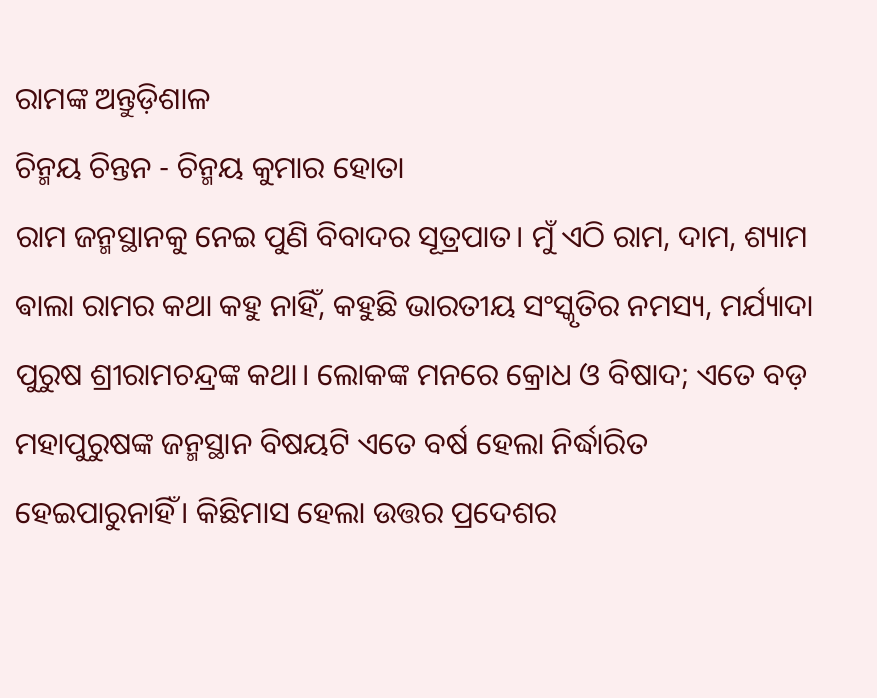ରାମଙ୍କ ଅନ୍ତୁଡ଼ିଶାଳ
ଚିନ୍ମୟ ଚିନ୍ତନ - ଚିନ୍ମୟ କୁମାର ହୋତା
ରାମ ଜନ୍ମସ୍ଥାନକୁ ନେଇ ପୁଣି ବିବାଦର ସୂତ୍ରପାତ। ମୁଁ ଏଠି ରାମ, ଦାମ, ଶ୍ୟାମ ଵାଲା ରାମର କଥା କହୁ ନାହିଁ, କହୁଛି ଭାରତୀୟ ସଂସ୍କୃତିର ନମସ୍ୟ, ମର୍ଯ୍ୟାଦା ପୁରୁଷ ଶ୍ରୀରାମଚନ୍ଦ୍ରଙ୍କ କଥା। ଲୋକଙ୍କ ମନରେ କ୍ରୋଧ ଓ ବିଷାଦ; ଏତେ ବଡ଼ ମହାପୁରୁଷଙ୍କ ଜନ୍ମସ୍ଥାନ ବିଷୟଟି ଏତେ ବର୍ଷ ହେଲା ନିର୍ଦ୍ଧାରିତ ହେଇପାରୁନାହିଁ। କିଛିମାସ ହେଲା ଉତ୍ତର ପ୍ରଦେଶର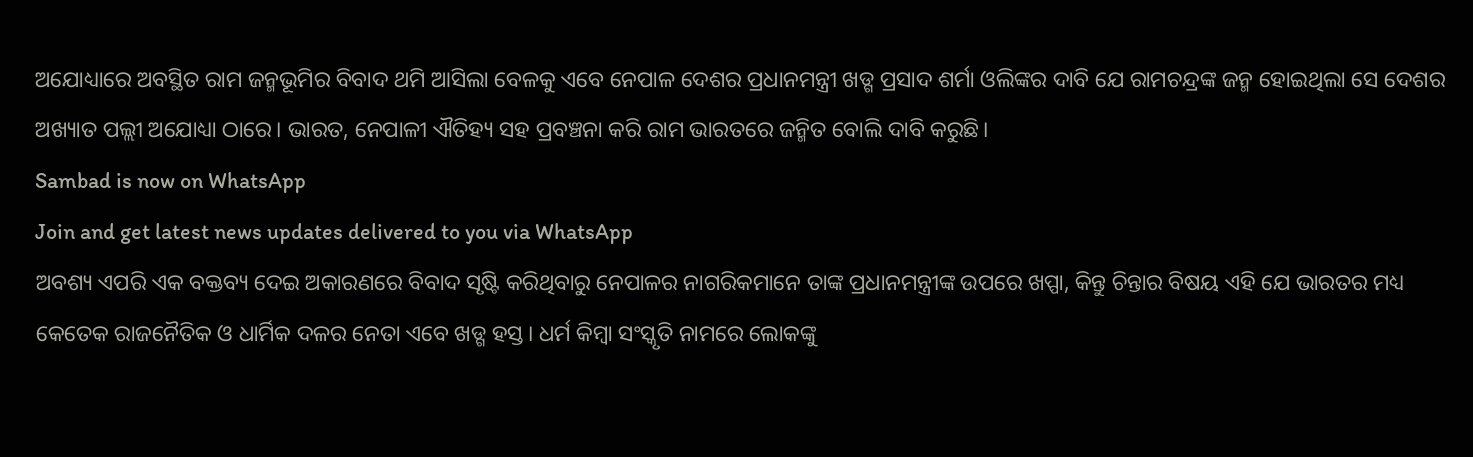ଅଯୋଧ୍ୟାରେ ଅବସ୍ଥିତ ରାମ ଜନ୍ମଭୂମିର ବିବାଦ ଥମି ଆସିଲା ବେଳକୁ ଏବେ ନେପାଳ ଦେଶର ପ୍ରଧାନମନ୍ତ୍ରୀ ଖଡ୍ଗ ପ୍ରସାଦ ଶର୍ମା ଓଲିଙ୍କର ଦାବି ଯେ ରାମଚନ୍ଦ୍ରଙ୍କ ଜନ୍ମ ହୋଇଥିଲା ସେ ଦେଶର ଅଖ୍ୟାତ ପଲ୍ଲୀ ଅଯୋଧ୍ୟା ଠାରେ। ଭାରତ, ନେପାଳୀ ଐତିହ୍ୟ ସହ ପ୍ରବଞ୍ଚନା କରି ରାମ ଭାରତରେ ଜନ୍ମିତ ବୋଲି ଦାବି କରୁଛି।
Sambad is now on WhatsApp
Join and get latest news updates delivered to you via WhatsApp
ଅବଶ୍ୟ ଏପରି ଏକ ବକ୍ତବ୍ୟ ଦେଇ ଅକାରଣରେ ବିବାଦ ସୃଷ୍ଟି କରିଥିବାରୁ ନେପାଳର ନାଗରିକମାନେ ତାଙ୍କ ପ୍ରଧାନମନ୍ତ୍ରୀଙ୍କ ଉପରେ ଖପ୍ପା, କିନ୍ତୁ ଚିନ୍ତାର ବିଷୟ ଏହି ଯେ ଭାରତର ମଧ୍ୟ କେତେକ ରାଜନୈତିକ ଓ ଧାର୍ମିକ ଦଳର ନେତା ଏବେ ଖଡ୍ଗ ହସ୍ତ। ଧର୍ମ କିମ୍ବା ସଂସ୍କୃତି ନାମରେ ଲୋକଙ୍କୁ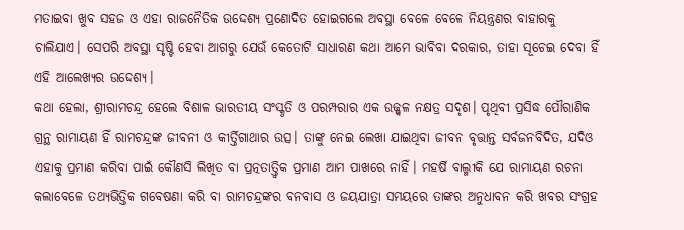ମତାଇବା ଖୁବ ସହଜ ଓ ଏହା ରାଜନୈତିକ ଉଦ୍ଦେଶ୍ୟ ପ୍ରଣୋଦିତ ହୋଇଗଲେ ଅବସ୍ଥା ବେଳେ ବେଳେ ନିୟନ୍ତ୍ରଣର ବାହାରକୁ ଚାଲିଯାଏ। ସେପରି ଅବସ୍ଥା ସୃଷ୍ଟି ହେବା ଆଗରୁ ଯେଉଁ କେତୋଟି ସାଧାରଣ କଥା ଆମେ ଭାବିବା ଦରକାର, ତାହା ସୂଚେଇ ଦେବା ହିଁ ଏହି ଆଲେଖ୍ୟର ଉଦ୍ଦେଶ୍ୟ।
କଥା ହେଲା, ଶ୍ରୀରାମଚନ୍ଦ୍ର ହେଲେ ବିଶାଳ ଭାରତୀୟ ସଂସ୍କୃତି ଓ ପରମ୍ପରାର ଏକ ଉଜ୍ଜ୍ବଳ ନକ୍ଷତ୍ର ସଦୃଶ। ପୃଥିବୀ ପ୍ରସିଦ୍ଧ ପୌରାଣିକ ଗ୍ରନ୍ଥ ରାମାୟଣ ହିଁ ରାମଚନ୍ଦ୍ରଙ୍କ ଜୀବନୀ ଓ କୀର୍ତ୍ତିଗାଥାର ଉତ୍ସ। ତାଙ୍କୁ ନେଇ ଲେଖା ଯାଇଥିବା ଜୀବନ ବୃତ୍ତାନ୍ତ ସର୍ବଜନବିଦିତ, ଯଦିଓ ଏହାକୁ ପ୍ରମାଣ କରିବା ପାଇଁ କୌଣସି ଲିଖିତ ବା ପ୍ରତ୍ନତାତ୍ତ୍ୱିକ ପ୍ରମାଣ ଆମ ପାଖରେ ନାହିଁ। ମହର୍ଷି ବାଲ୍ମୀକି ଯେ ରାମାୟଣ ରଚନା କଲାବେଳେ ତଥ୍ୟଭିତ୍ତିକ ଗବେଷଣା କରି ବା ରାମଚନ୍ଦ୍ରଙ୍କର ବନବାସ ଓ ଜୟଯାତ୍ରା ସମୟରେ ତାଙ୍କର ଅନୁଧାବନ କରି ଖବର ସଂଗ୍ରହ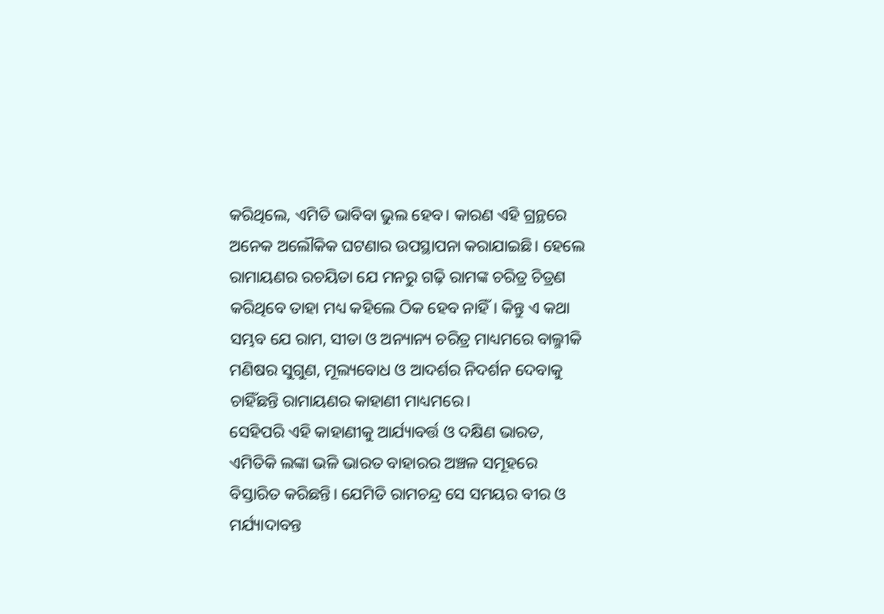କରିଥିଲେ, ଏମିତି ଭାବିବା ଭୁଲ ହେବ। କାରଣ ଏହି ଗ୍ରନ୍ଥରେ ଅନେକ ଅଲୌକିକ ଘଟଣାର ଉପସ୍ଥାପନା କରାଯାଇଛି। ହେଲେ ରାମାୟଣର ରଚୟିତା ଯେ ମନରୁ ଗଢ଼ି ରାମଙ୍କ ଚରିତ୍ର ଚିତ୍ରଣ କରିଥିବେ ତାହା ମଧ୍ୟ କହିଲେ ଠିକ ହେବ ନାହିଁ। କିନ୍ତୁ ଏ କଥା ସମ୍ଭବ ଯେ ରାମ, ସୀତା ଓ ଅନ୍ୟାନ୍ୟ ଚରିତ୍ର ମାଧ୍ୟମରେ ବାଲ୍ମୀକି ମଣିଷର ସୁଗୁଣ, ମୂଲ୍ୟବୋଧ ଓ ଆଦର୍ଶର ନିଦର୍ଶନ ଦେବାକୁ ଚାହିଁଛନ୍ତି ରାମାୟଣର କାହାଣୀ ମାଧ୍ୟମରେ।
ସେହିପରି ଏହି କାହାଣୀକୁ ଆର୍ଯ୍ୟାବର୍ତ୍ତ ଓ ଦକ୍ଷିଣ ଭାରତ, ଏମିତିକି ଲଙ୍କା ଭଳି ଭାରତ ବାହାରର ଅଞ୍ଚଳ ସମୂହରେ ବିସ୍ତାରିତ କରିଛନ୍ତି। ଯେମିତି ରାମଚନ୍ଦ୍ର ସେ ସମୟର ବୀର ଓ ମର୍ଯ୍ୟାଦାବନ୍ତ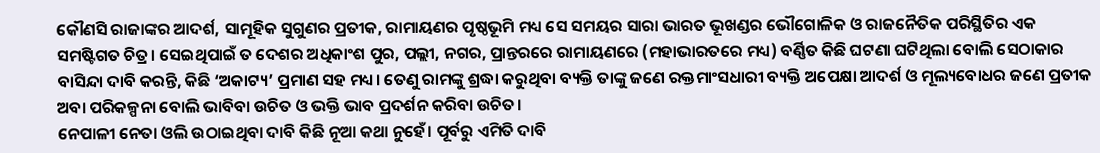କୌଣସି ରାଜାଙ୍କର ଆଦର୍ଶ, ସାମୂହିକ ସୁଗୁଣର ପ୍ରତୀକ, ରାମାୟଣର ପୃଷ୍ଠଭୂମି ମଧ୍ୟ ସେ ସମୟର ସାରା ଭାରତ ଭୂଖଣ୍ଡର ଭୌଗୋଳିକ ଓ ରାଜନୈତିକ ପରିସ୍ଥିତିର ଏକ ସମଷ୍ଟିଗତ ଚିତ୍ର। ସେଇଥିପାଇଁ ତ ଦେଶର ଅଧିକାଂଶ ପୁର, ପଲ୍ଲୀ, ନଗର, ପ୍ରାନ୍ତରରେ ରାମାୟଣରେ (ମହାଭାରତରେ ମଧ୍ୟ) ବର୍ଣ୍ଣିତ କିଛି ଘଟଣା ଘଟିଥିଲା ବୋଲି ସେଠାକାର ବାସିନ୍ଦା ଦାବି କରନ୍ତି, କିଛି ‘ଅକାଟ୍ୟ’ ପ୍ରମାଣ ସହ ମଧ୍ୟ। ତେଣୁ ରାମଙ୍କୁ ଶ୍ରଦ୍ଧା କରୁଥିବା ବ୍ୟକ୍ତି ତାଙ୍କୁ ଜଣେ ରକ୍ତମାଂସଧାରୀ ବ୍ୟକ୍ତି ଅପେକ୍ଷା ଆଦର୍ଶ ଓ ମୂଲ୍ୟବୋଧର ଜଣେ ପ୍ରତୀକ ଅବା ପରିକଳ୍ପନା ବୋଲି ଭାବିବା ଉଚିତ ଓ ଭକ୍ତି ଭାବ ପ୍ରଦର୍ଶନ କରିବା ଉଚିତ।
ନେପାଳୀ ନେତା ଓଲି ଉଠାଇଥିବା ଦାବି କିଛି ନୂଆ କଥା ନୁହେଁ। ପୂର୍ବରୁ ଏମିତି ଦାବି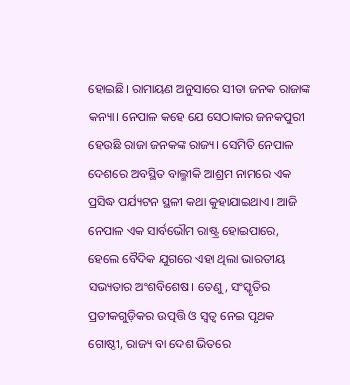ହୋଇଛି। ରାମାୟଣ ଅନୁସାରେ ସୀତା ଜନକ ରାଜାଙ୍କ କନ୍ୟା। ନେପାଳ କହେ ଯେ ସେଠାକାର ଜନକପୁରୀ ହେଉଛି ରାଜା ଜନକଙ୍କ ରାଜ୍ୟ। ସେମିତି ନେପାଳ ଦେଶରେ ଅବସ୍ଥିତ ବାଲ୍ମୀକି ଆଶ୍ରମ ନାମରେ ଏକ ପ୍ରସିଦ୍ଧ ପର୍ଯ୍ୟଟନ ସ୍ଥଳୀ କଥା କୁହାଯାଇଥାଏ। ଆଜି ନେପାଳ ଏକ ସାର୍ବଭୌମ ରାଷ୍ଟ୍ର ହୋଇପାରେ, ହେଲେ ବୈଦିକ ଯୁଗରେ ଏହା ଥିଲା ଭାରତୀୟ ସଭ୍ୟତାର ଅଂଶବିଶେଷ। ତେଣୁ, ସଂସ୍କୃତିର ପ୍ରତୀକଗୁଡ଼ିକର ଉତ୍ପତ୍ତି ଓ ସ୍ୱତ୍ୱ ନେଇ ପୃଥକ ଗୋଷ୍ଠୀ, ରାଜ୍ୟ ବା ଦେଶ ଭିତରେ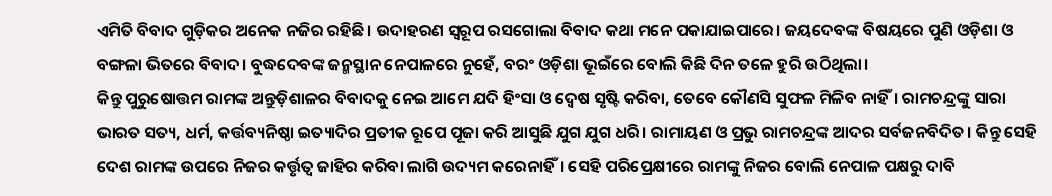ଏମିତି ବିବାଦ ଗୁଡ଼ିକର ଅନେକ ନଜିର ରହିଛି। ଉଦାହରଣ ସ୍ୱରୂପ ରସଗୋଲା ବିବାଦ କଥା ମନେ ପକାଯାଇପାରେ। ଜୟଦେବଙ୍କ ବିଷୟରେ ପୁଣି ଓଡ଼ିଶା ଓ ବଙ୍ଗଳା ଭିତରେ ବିବାଦ। ବୁଦ୍ଧଦେବଙ୍କ ଜନ୍ମସ୍ଥାନ ନେପାଳରେ ନୁହେଁ, ବରଂ ଓଡ଼ିଶା ଭୂଇଁରେ ବୋଲି କିଛି ଦିନ ତଳେ ହୁରି ଉଠିଥିଲା।
କିନ୍ତୁ ପୁରୁଷୋତ୍ତମ ରାମଙ୍କ ଅନ୍ତୁଡ଼ିଶାଳର ବିବାଦକୁ ନେଇ ଆମେ ଯଦି ହିଂସା ଓ ଦ୍ୱେଷ ସୃଷ୍ଟି କରିବା, ତେବେ କୌଣସି ସୁଫଳ ମିଳିବ ନାହିଁ। ରାମଚନ୍ଦ୍ରଙ୍କୁ ସାରା ଭାରତ ସତ୍ୟ, ଧର୍ମ, କର୍ତ୍ତବ୍ୟନିଷ୍ଠା ଇତ୍ୟାଦିର ପ୍ରତୀକ ରୂପେ ପୂଜା କରି ଆସୁଛି ଯୁଗ ଯୁଗ ଧରି। ରାମାୟଣ ଓ ପ୍ରଭୁ ରାମଚନ୍ଦ୍ରଙ୍କ ଆଦର ସର୍ବଜନବିଦିତ। କିନ୍ତୁ ସେହି ଦେଶ ରାମଙ୍କ ଉପରେ ନିଜର କର୍ତ୍ତୃତ୍ବ ଜାହିର କରିବା ଲାଗି ଉଦ୍ୟମ କରେନାହିଁ। ସେହି ପରିପ୍ରେକ୍ଷୀରେ ରାମଙ୍କୁ ନିଜର ବୋଲି ନେପାଳ ପକ୍ଷରୁ ଦାବି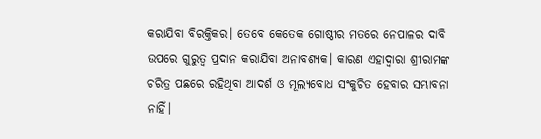କରାଯିବା ବିରକ୍ତିକର। ତେବେ କେତେକ ଗୋଷ୍ଠୀର ମତରେ ନେପାଳର ଦାବି ଉପରେ ଗୁରୁତ୍ବ ପ୍ରଦାନ କରାଯିବା ଅନାବଶ୍ୟକ। କାରଣ ଏହାଦ୍ବାରା ଶ୍ରୀରାମଙ୍କ ଚରିତ୍ର ପଛରେ ରହିଥିବା ଆଦର୍ଶ ଓ ମୂଲ୍ୟବୋଧ ସଂକୁଚିତ ହେବାର ସମ୍ଭାବନା ନାହିଁ।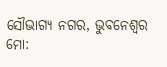ସୌଭାଗ୍ୟ ନଗର, ଭୁବନେଶ୍ୱର
ମୋ: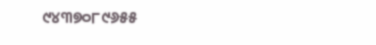୯୪୩୭୦୮୯୬୫୫